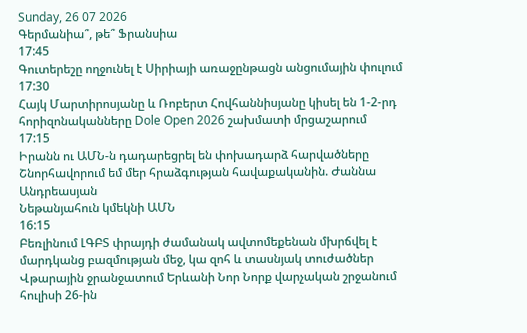Sunday, 26 07 2026
Գերմանիա՞, թե՞ Ֆրանսիա
17:45
Գուտերեշը ողջունել է Սիրիայի առաջընթացն անցումային փուլում
17:30
Հայկ Մարտիրոսյանը և Ռոբերտ Հովհաննիսյանը կիսել են 1-2-րդ հորիզոնականները Dole Open 2026 շախմատի մրցաշարում
17:15
Իրանն ու ԱՄՆ-ն դադարեցրել են փոխադարձ հարվածները
Շնորհավորում եմ մեր հրաձգության հավաքականին. Ժաննա Անդրեասյան
Նեթանյահուն կմեկնի ԱՄՆ
16:15
Բեռլինում ԼԳԲՏ փրայդի ժամանակ ավտոմեքենան մխրճվել է մարդկանց բազմության մեջ, կա զոհ և տասնյակ տուժածներ
Վթարային ջրանջատում Երևանի Նոր Նորք վարչական շրջանում հուլիսի 26-ին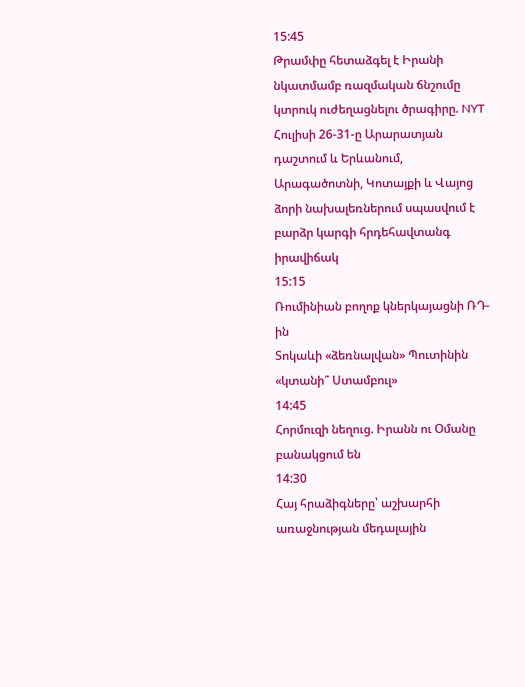15:45
Թրամփը հետաձգել է Իրանի նկատմամբ ռազմական ճնշումը կտրուկ ուժեղացնելու ծրագիրը. NYT
Հուլիսի 26-31-ը Արարատյան դաշտում և Երևանում, Արագածոտնի, Կոտայքի և Վայոց ձորի նախալեռներում սպասվում է բարձր կարգի հրդեհավտանգ իրավիճակ
15:15
Ռումինիան բողոք կներկայացնի ՌԴ-ին
Տոկաևի «ձեռնալվան» Պուտինին «կտանի՞ Ստամբուլ»
14:45
Հորմուզի նեղուց. Իրանն ու Օմանը բանակցում են
14:30
Հայ հրաձիգները՝ աշխարհի առաջնության մեդալային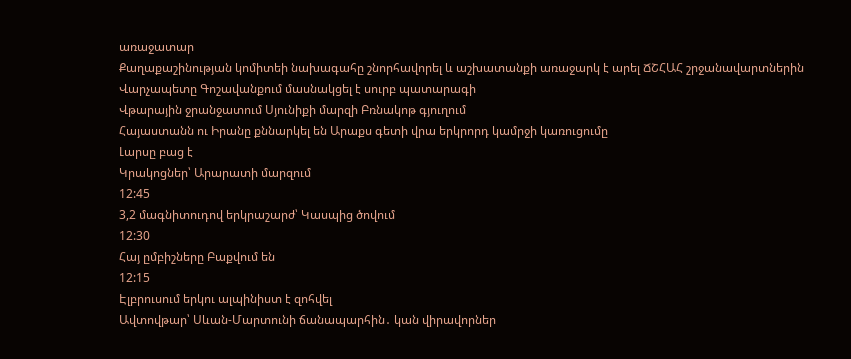առաջատար
Քաղաքաշինության կոմիտեի նախագահը շնորհավորել և աշխատանքի առաջարկ է արել ՃՇՀԱՀ շրջանավարտներին
Վարչապետը Գոշավանքում մասնակցել է սուրբ պատարագի
Վթարային ջրանջատում Սյունիքի մարզի Բռնակոթ գյուղում
Հայաստանն ու Իրանը քննարկել են Արաքս գետի վրա երկրորդ կամրջի կառուցումը
Լարսը բաց է
Կրակոցներ՝ Արարատի մարզում
12:45
3,2 մագնիտուդով երկրաշարժ՝ Կասպից ծովում
12:30
Հայ ըմբիշները Բաքվում են
12:15
Էլբրուսում երկու ալպինիստ է զոհվել
Ավտովթար՝ Սևան-Մարտունի ճանապարհին․ կան վիրավորներ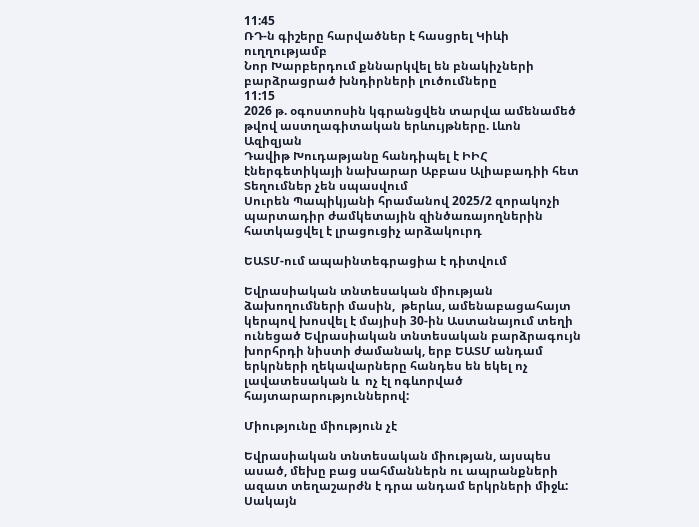11:45
ՌԴ-ն գիշերը հարվածներ է հասցրել Կիևի ուղղությամբ
Նոր Խարբերդում քննարկվել են բնակիչների բարձրացրած խնդիրների լուծումները
11:15
2026 թ. օգոստոսին կգրանցվեն տարվա ամենամեծ թվով աստղագիտական երևույթները. Լևոն Ազիզյան
Դավիթ Խուդաթյանը հանդիպել է ԻԻՀ էներգետիկայի նախարար Աբբաս Ալիաբադիի հետ
Տեղումներ չեն սպասվում
Սուրեն Պապիկյանի հրամանով 2025/2 զորակոչի պարտադիր ժամկետային զինծառայողներին հատկացվել է լրացուցիչ արձակուրդ

ԵԱՏՄ-ում ապաինտեգրացիա է դիտվում

Եվրասիական տնտեսական միության ձախողումների մասին,  թերևս, ամենաբացահայտ կերպով խոսվել է մայիսի 30-ին Աստանայում տեղի ունեցած Եվրասիական տնտեսական բարձրագույն խորհրդի նիստի ժամանակ, երբ ԵԱՏՄ անդամ երկրների ղեկավարները հանդես են եկել ոչ լավատեսական և  ոչ էլ ոգևորված հայտարարություններով:

Միությունը միություն չէ

Եվրասիական տնտեսական միության, այսպես ասած, մեխը բաց սահմաններն ու ապրանքների ազատ տեղաշարժն է դրա անդամ երկրների միջև: Սակայն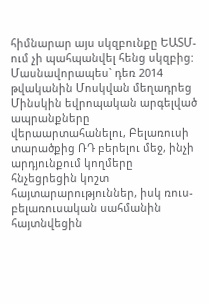հիմնարար այս սկզբունքը ԵԱՏՄ-ում չի պահպանվել հենց սկզբից: Մասնավորապես` դեռ 2014 թվականին Մոսկվան մեղադրեց Մինսկին եվրոպական արգելված ապրանքները վերաարտահանելու, Բելառուսի տարածքից ՌԴ բերելու մեջ, ինչի արդյունքում կողմերը հնչեցրեցին կոշտ հայտարարություններ, իսկ ռուս-բելառուսական սահմանին հայտնվեցին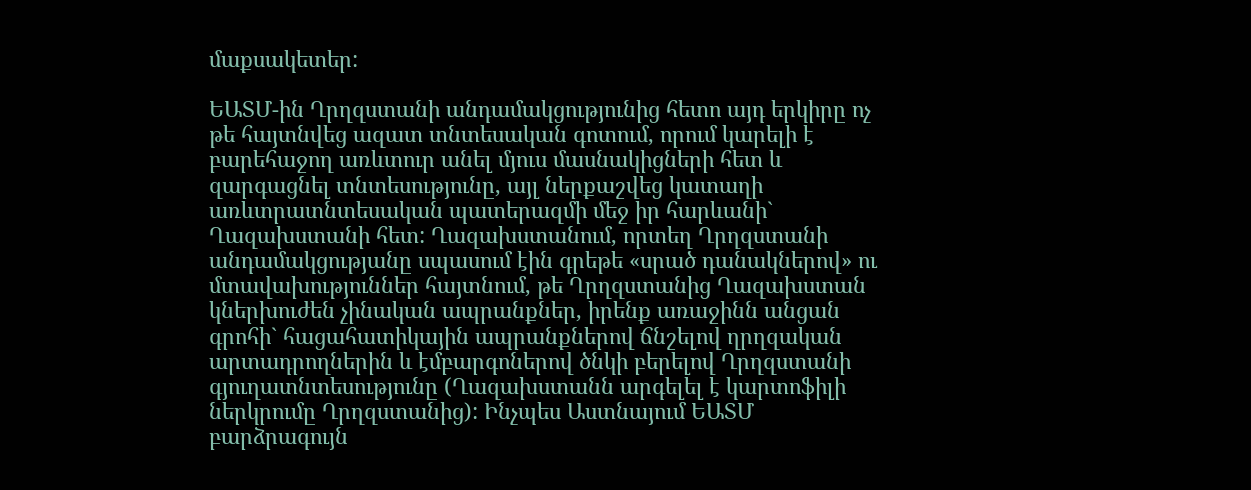մաքսակետեր:

ԵԱՏՄ-ին Ղրղզստանի անդամակցությունից հետո այդ երկիրը ոչ թե հայտնվեց ազատ տնտեսական գոտում, որում կարելի է բարեհաջող առևտուր անել մյուս մասնակիցների հետ և զարգացնել տնտեսությունը, այլ ներքաշվեց կատաղի առևտրատնտեսական պատերազմի մեջ իր հարևանի` Ղազախստանի հետ: Ղազախստանում, որտեղ Ղրղզստանի անդամակցությանը սպասում էին գրեթե «սրած դանակներով» ու մտավախություններ հայտնում, թե Ղրղզստանից Ղազախստան կներխուժեն չինական ապրանքներ, իրենք առաջինն անցան գրոհի` հացահատիկային ապրանքներով ճնշելով ղրղզական արտադրողներին և էմբարգոներով ծնկի բերելով Ղրղզստանի գյուղատնտեսությունը (Ղազախստանն արգելել է կարտոֆիլի ներկրումը Ղրղզստանից): Ինչպես Աստնայում ԵԱՏՄ բարձրագույն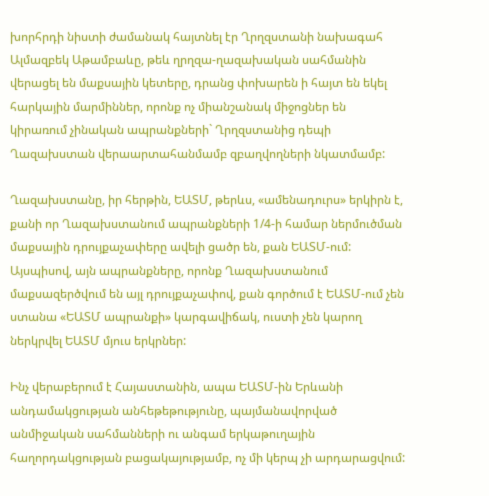խորհրդի նիստի ժամանակ հայտնել էր Ղրղզստանի նախագահ Ալմազբեկ Աթամբաևը, թեև ղրղզա-ղազախական սահմանին վերացել են մաքսային կետերը, դրանց փոխարեն ի հայտ են եկել հարկային մարմիններ, որոնք ոչ միանշանակ միջոցներ են կիրառում չինական ապրանքների` Ղրղզստանից դեպի Ղազախստան վերաարտահանմամբ զբաղվողների նկատմամբ:

Ղազախստանը, իր հերթին, ԵԱՏՄ, թերևս, «ամենադուրս» երկիրն է, քանի որ Ղազախստանում ապրանքների 1/4-ի համար ներմուծման մաքսային դրույքաչափերը ավելի ցածր են, քան ԵԱՏՄ-ում: Այսպիսով, այն ապրանքները, որոնք Ղազախստանում մաքսազերծվում են այլ դրույքաչափով, քան գործում է ԵԱՏՄ-ում չեն ստանա «ԵԱՏՄ ապրանքի» կարգավիճակ, ուստի չեն կարող ներկրվել ԵԱՏՄ մյուս երկրներ:

Ինչ վերաբերում է Հայաստանին, ապա ԵԱՏՄ-ին Երևանի անդամակցության անհեթեթությունը, պայմանավորված անմիջական սահմանների ու անգամ երկաթուղային հաղորդակցության բացակայությամբ, ոչ մի կերպ չի արդարացվում: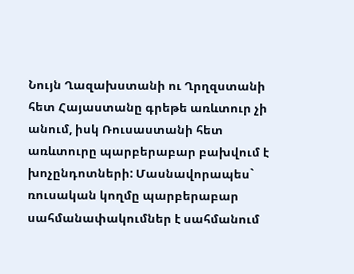Նույն Ղազախստանի ու Ղրղզստանի հետ Հայաստանը գրեթե առևտուր չի անում, իսկ Ռուսաստանի հետ առևտուրը պարբերաբար բախվում է խոչընդոտների: Մասնավորապես` ռուսական կողմը պարբերաբար սահմանափակումներ է սահմանում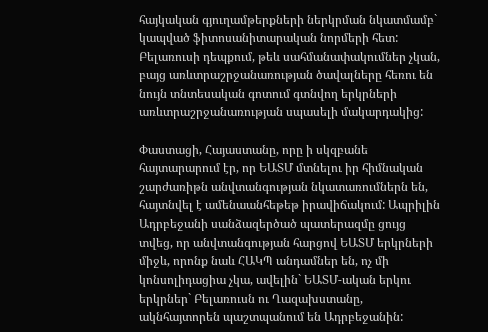հայկական գյուղամթերքների ներկրման նկատմամբ` կապված ֆիտոսանիտարական նորմերի հետ: Բելառուսի դեպքում, թեև սահմանափակումներ չկան, բայց առևտրաշրջանառության ծավալները հեռու են նույն տնտեսական գոտում գտնվող երկրների առևտրաշրջանառության սպասելի մակարդակից:

Փաստացի, Հայաստանը, որը ի սկզբանե հայտարարում էր, որ ԵԱՏՄ մտնելու իր հիմնական շարժառիթն անվտանգության նկատառումներն են, հայտնվել է ամենաանհեթեթ իրավիճակում: Ապրիլին Ադրբեջանի սանձազերծած պատերազմը ցույց տվեց, որ անվտանգության հարցով ԵԱՏՄ երկրների միջև, որոնք նաև ՀԱԿՊ անդամներ են, ոչ մի կոնսոլիդացիա չկա, ավելին` ԵԱՏՄ-ական երկու երկրներ` Բելառուսն ու Ղազախստանը, ակնհայտորեն պաշտպանում են Ադրբեջանին: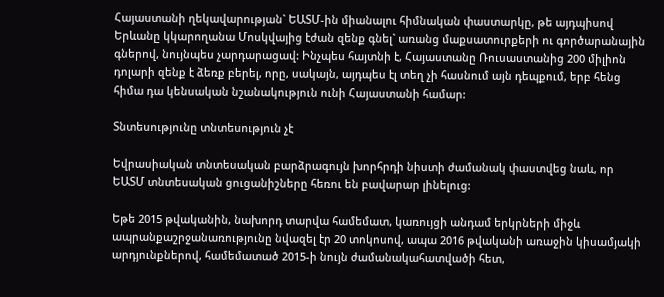Հայաստանի ղեկավարության` ԵԱՏՄ-ին միանալու հիմնական փաստարկը, թե այդպիսով Երևանը կկարողանա Մոսկվայից էժան զենք գնել` առանց մաքսատուրքերի ու գործարանային գներով, նույնպես չարդարացավ: Ինչպես հայտնի է, Հայաստանը Ռուսաստանից 200 միլիոն դոլարի զենք է ձեռք բերել, որը, սակայն, այդպես էլ տեղ չի հասնում այն դեպքում, երբ հենց հիմա դա կենսական նշանակություն ունի Հայաստանի համար:

Տնտեսությունը տնտեսություն չէ

Եվրասիական տնտեսական բարձրագույն խորհրդի նիստի ժամանակ փաստվեց նաև, որ ԵԱՏՄ տնտեսական ցուցանիշները հեռու են բավարար լինելուց:

Եթե 2015 թվականին, նախորդ տարվա համեմատ, կառույցի անդամ երկրների միջև ապրանքաշրջանառությունը նվազել էր 20 տոկոսով, ապա 2016 թվականի առաջին կիսամյակի արդյունքներով, համեմատած 2015-ի նույն ժամանակահատվածի հետ,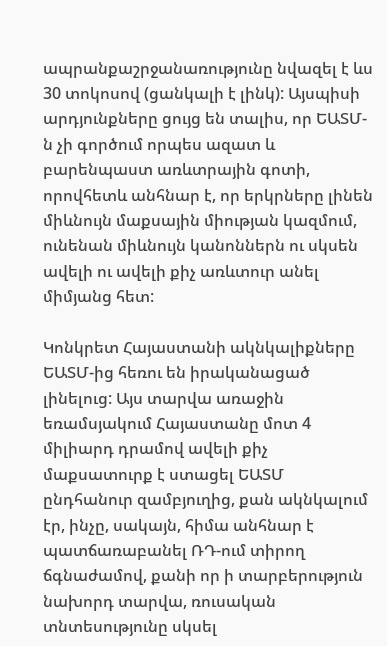ապրանքաշրջանառությունը նվազել է ևս 30 տոկոսով (ցանկալի է լինկ): Այսպիսի  արդյունքները ցույց են տալիս, որ ԵԱՏՄ-ն չի գործում որպես ազատ և բարենպաստ առևտրային գոտի, որովհետև անհնար է, որ երկրները լինեն միևնույն մաքսային միության կազմում, ունենան միևնույն կանոններն ու սկսեն ավելի ու ավելի քիչ առևտուր անել միմյանց հետ:

Կոնկրետ Հայաստանի ակնկալիքները ԵԱՏՄ-ից հեռու են իրականացած լինելուց: Այս տարվա առաջին եռամսյակում Հայաստանը մոտ 4 միլիարդ դրամով ավելի քիչ մաքսատուրք է ստացել ԵԱՏՄ ընդհանուր զամբյուղից, քան ակնկալում էր, ինչը, սակայն, հիմա անհնար է պատճառաբանել ՌԴ-ում տիրող ճգնաժամով, քանի որ ի տարբերություն նախորդ տարվա, ռուսական տնտեսությունը սկսել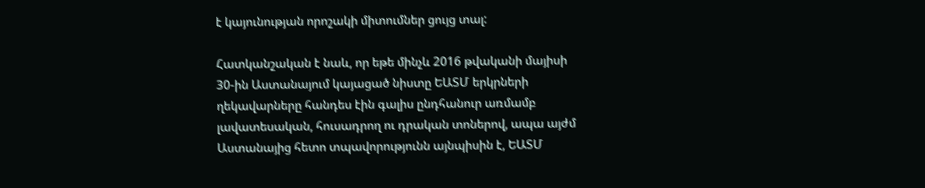է կայունության որոշակի միտումներ ցույց տալ:

Հատկանշական է նաև, որ եթե մինչև 2016 թվականի մայիսի 30-ին Աստանայում կայացած նիստը ԵԱՏՄ երկրների ղեկավարները հանդես էին գալիս ընդհանուր առմամբ լավատեսական, հուսադրող ու դրական տոներով, ապա այժմ Աստանայից հետո տպավորությունն այնպիսին է, ԵԱՏՄ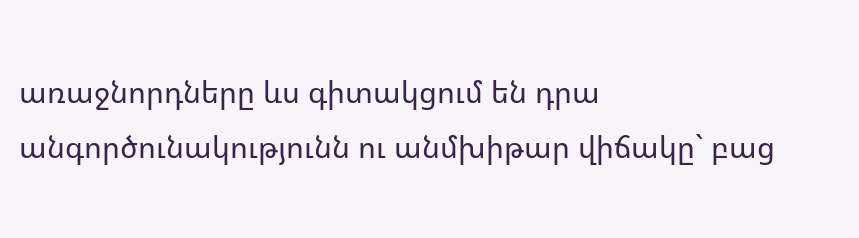առաջնորդները ևս գիտակցում են դրա անգործունակությունն ու անմխիթար վիճակը` բաց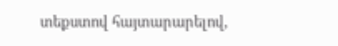տեքստով հայտարարելով,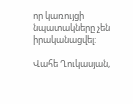որ կառույցի նպատակները չեն իրականացվել:

Վահե Ղուկասյան,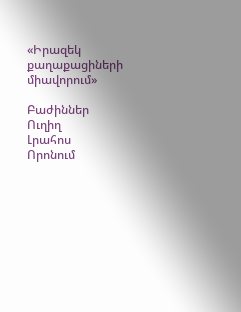«Իրազեկ քաղաքացիների միավորում»

Բաժիններ
Ուղիղ
Լրահոս
Որոնում